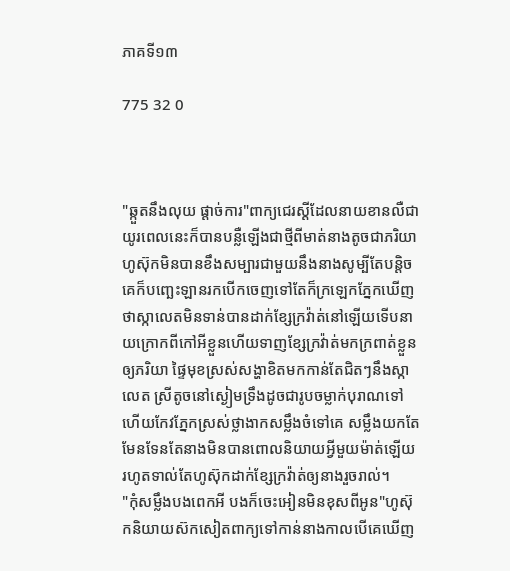ភាគទី១៣

775 32 0



"ឆ្កួតនឹងលុយ ផ្ដាច់ការ"ពាក្យជេរស្ដីដែលនាយខានលឺជាយូរពេលនេះក៏បានបន្លឺឡើងជាថ្មីពីមាត់នាងតូចជាភរិយា ហូស៊ុកមិនបានខឹងសម្បារជាមួយនឹងនាងសូម្បីតែបន្តិចគេក៏បញ្ឆេះឡានរកបើកចេញទៅតែក៏ក្រឡេកភ្នែកឃើញថាស្កាលេតមិនទាន់បានដាក់ខ្សែក្រវ៉ាត់នៅឡើយទើបនាយក្រោកពីកៅអីខ្លួនហើយទាញខ្សែក្រវ៉ាត់មកក្រពាត់ខ្លួនឲ្យភរិយា ផ្ទៃមុខស្រស់សង្ហាខិតមកកាន់តែជិតៗនឹងស្កាលេត ស្រីតូចនៅស្ងៀមទ្រឹងដូចជារូបចម្លាក់បុរាណទៅហើយកែវភ្នែកស្រស់ថ្លាងាកសម្លឹងចំទៅគេ សម្លឹងយកតែមែនទែនតែនាងមិនបានពោលនិយាយអ្វីមួយម៉ាត់ឡើយរហូតទាល់តែហូស៊ុកដាក់ខ្សែក្រវ៉ាត់ឲ្យនាងរួចរាល់។
"កុំសម្លឹងបងពេកអី បងក៏ចេះអៀនមិនខុសពីអូន"ហូស៊ុកនិយាយស៊កសៀតពាក្យទៅកាន់នាងកាលបើគេឃើញ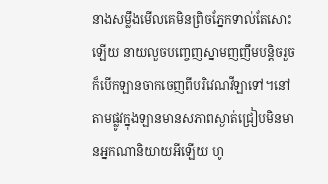នាងសម្លឹងមើលគេមិនព្រិចភ្នែកទាល់តែសោះឡើយ នាយលួចបញ្ចេញស្នាមញញឹមបន្តិចរួចក៏បើកឡានចាកចេញពីបរិវេណវីឡាទៅ។នៅតាមផ្លូវក្នុងឡានមានសភាពស្ងាត់ជ្រៀបមិនមានអ្នកណានិយាយអីឡើយ ហូ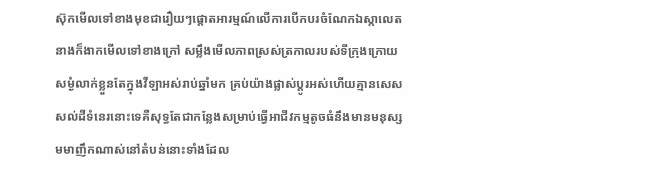ស៊ុកមើលទៅខាងមុខជារឿយៗផ្ដោតអារម្មណ៍លើការបើកបរចំណែកឯស្កាលេតនាងក៏ងាកមើលទៅខាងក្រៅ សម្លឹងមើលភាពស្រស់ត្រកាលរបស់ទីក្រុងក្រោយសម្ងំលាក់ខ្លួនតែក្នុងវីឡាអស់រាប់ឆ្នាំមក គ្រប់យ៉ាងផ្លាស់ប្ដូរអស់ហើយគ្មានសេសសល់ដីទំនេរនោះទេគឺសុទ្ធតែជាកន្លែងសម្រាប់ធ្វើអាជីវកម្មតូចធំនឹងមានមនុស្សមមាញឹកណាស់នៅតំបន់នោះទាំងដែល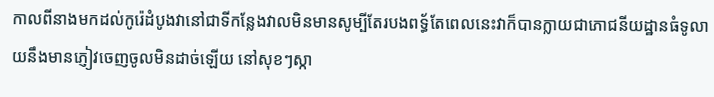កាលពីនាងមកដល់កូរ៉េដំបូងវានៅជាទីកន្លែងវាលមិនមានសូម្បីតែរបងពទ្ធ័តែពេលនេះវាក៏បានក្លាយជាភោជនីយដ្ឋានធំទូលាយនឹងមានភ្ញៀវចេញចូលមិនដាច់ឡើយ នៅសុខៗស្កា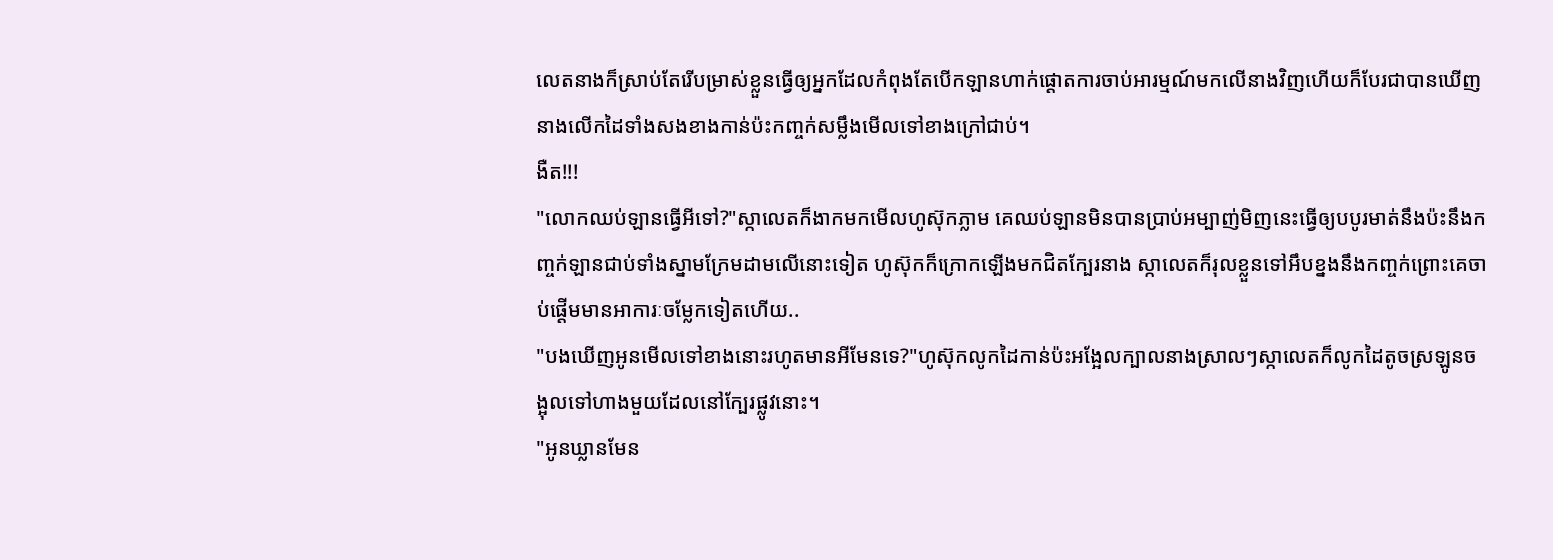លេតនាងក៏ស្រាប់តែរើបម្រាស់ខ្លួនធ្វើឲ្យអ្នកដែលកំពុងតែបើកឡានហាក់ផ្ដោតការចាប់អារម្មណ៍មកលើនាងវិញហើយក៏បែរជាបានឃើញនាងលើកដៃទាំងសងខាងកាន់ប៉ះកញ្ចក់សម្លឹងមើលទៅខាងក្រៅជាប់។
ងឺត!!!
"លោកឈប់ឡានធ្វើអីទៅ?"ស្កាលេតក៏ងាកមកមើលហូស៊ុកភ្លាម គេឈប់ឡានមិនបានប្រាប់អម្បាញ់មិញនេះធ្វើឲ្យបបូរមាត់នឹងប៉ះនឹងកញ្ចក់ឡានជាប់ទាំងស្នាមក្រែមដាមលើនោះទៀត ហូស៊ុកក៏ក្រោកឡើងមកជិតក្បែរនាង ស្កាលេតក៏រុលខ្លួនទៅអឹបខ្នងនឹងកញ្ចក់ព្រោះគេចាប់ផ្ដើមមានអាការៈចម្លែកទៀតហើយ..
"បងឃើញអូនមើលទៅខាងនោះរហូតមានអីមែនទេ?"ហូស៊ុកលូកដៃកាន់ប៉ះអង្អែលក្បាលនាងស្រាលៗស្កាលេតក៏លូកដៃតូចស្រឡូនចង្អុលទៅហាងមួយដែលនៅក្បែរផ្លូវនោះ។
"អូនឃ្លានមែន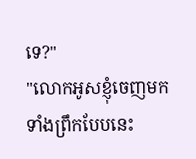ទេ?"
"លោកអូសខ្ញុំចេញមកទាំងព្រឹកបែបនេះ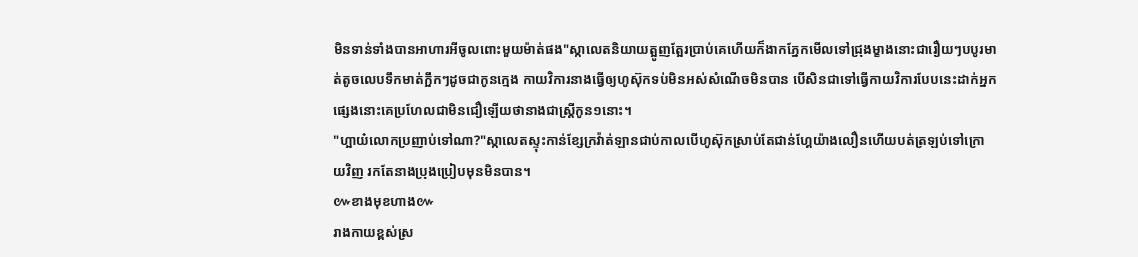មិនទាន់ទាំងបានអាហារអីចូលពោះមួយម៉ាត់ផង"ស្កាលេតនិយាយត្អូញត្អែរប្រាប់គេហើយក៏ងាកភ្នែកមើលទៅជ្រុងម្ខាងនោះជារឿយៗបបូរមាត់តូចលេបទឹកមាត់ក្អឹកៗដូចជាកូនក្មេង កាយវិការនាងធ្វើឲ្យហូស៊ុកទប់មិនអស់សំណើចមិនបាន បើសិនជាទៅធ្វើកាយវិការបែបនេះដាក់អ្នកផ្សេងនោះគេប្រហែលជាមិនជឿឡើយថានាងជាស្ត្រីកូន១នោះ។
"ហ្អាយ៎លោកប្រញាប់ទៅណា?"ស្កាលេតស្ទុះកាន់ខ្សែក្រវ៉ាត់ឡានជាប់កាលបើហូស៊ុកស្រាប់តែជាន់ហ្គែយ៉ាងលឿនហើយបត់ត្រឡប់ទៅក្រោយវិញ រកតែនាងប្រុងប្រៀបមុនមិនបាន។
៚ខាងមុខហាង៚
រាងកាយខ្ពស់ស្រ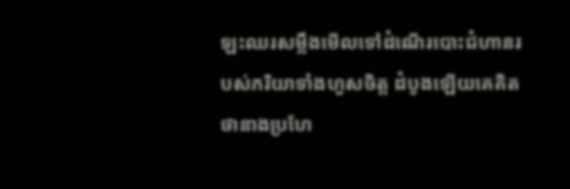ឡះឈរសម្លឹងមើលទៅដំណើរបោះជំហានរបស់ភរិយាទាំងហួសចិត្ត ដំបូងឡើយគេគិតថានាងប្រហែ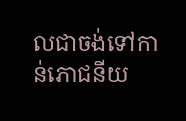លជាចង់ទៅកាន់ភោជនីយ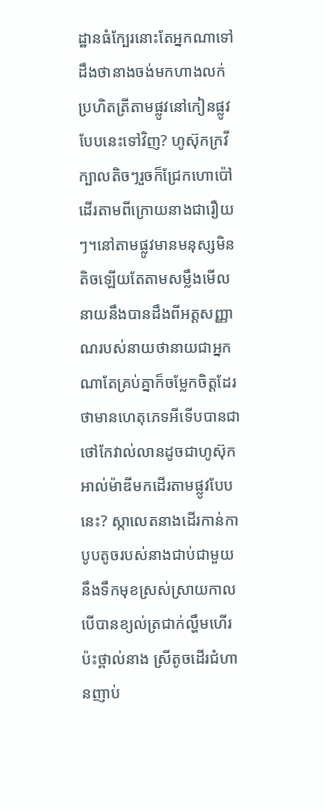ដ្ឋានធំក្បែរនោះតែអ្នកណាទៅដឹងថានាងចង់មកហាងលក់ប្រហិតត្រីតាមផ្លូវនៅកៀនផ្លូវបែបនេះទៅវិញ? ហូស៊ុកក្រវីក្បាលតិចៗរួចក៏ជ្រែកហោប៉ៅដើរតាមពីក្រោយនាងជារឿយៗ។នៅតាមផ្លូវមានមនុស្សមិនតិចឡើយតែតាមសម្លឹងមើលនាយនឹងបានដឹងពីអត្តសញ្ញាណរបស់នាយថានាយជាអ្នកណាតែគ្រប់គ្នាក៏ចម្លែកចិត្តដែរថាមានហេតុភេទអីទើបបានជាថៅកែវាល់លានដូចជាហូស៊ុកអាល់ម៉ាឌីមកដើរតាមផ្លូវបែបនេះ? ស្កាលេតនាងដើរកាន់កាបូបតូចរបស់នាងជាប់ជាមួយនឹងទឹកមុខស្រស់ស្រាយកាលបើបានខ្យល់ត្រជាក់ល្ហឹមហើរប៉ះថ្ពាល់នាង ស្រីតូចដើរជំហានញាប់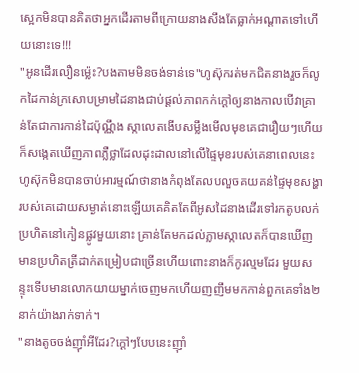ស្អេកមិនបានគិតថាអ្នកដើរតាមពីក្រោយនាងសឹងតែធ្លាក់អណ្ដាតទៅហើយនោះទេ!!!
"អូនដើរលឿនម៉្លេះ?បងតាមមិនចង់ទាន់ទេ"ហូស៊ុករត់មកជិតនាងរួចក៏លូកដៃកាន់ក្រសោបម្រាមដៃនាងជាប់ផ្ដល់ភាពកក់ក្ដៅឲ្យនាងកាលបើវាគ្រាន់តែជាការកាន់ដៃប៉ុណ្ណឹង ស្កាលេតងើបសម្លឹងមើលមុខគេជារឿយៗហើយក៏សង្កេតឃើញភាពភ្លឺថ្លាដែលដុះដាលនៅលើផ្ទៃមុខរបស់គេនាពេលនេះ ហូស៊ុកមិនបានចាប់អារម្មណ៍ថានាងកំពុងតែលបលួចគយគន់ផ្ទៃមុខសង្ហារបស់គេដោយសម្ងាត់នោះឡើយគេគិតតែពីអូសដៃនាងដើរទៅរកតូបលក់ប្រហិតនៅកៀនផ្លូវមួយនោះ គ្រាន់តែមកដល់ភ្លាមស្កាលេតក៏បានឃើញមានប្រហិតត្រីដាក់តម្រៀបជាច្រើនហើយពោះនាងក៏កូរល្មមដែរ មួយសន្ទុះទើបមានលោកយាយម្នាក់ចេញមកហើយញញឹមមកកាន់ពួកគេទាំង២នាក់យ៉ាងរាក់ទាក់។
"នាងតូចចង់ញ៊ាំអីដែរ?ក្ដៅៗបែបនេះញ៊ាំ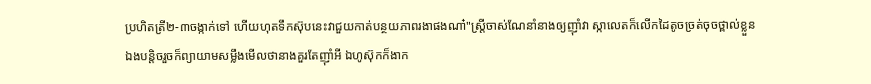ប្រហិតត្រី២-៣ចង្កាក់ទៅ ហើយហុតទឹកស៊ុបនេះវាជួយកាត់បន្ថយភាពរងាផងណា៎"ស្រ្តីចាស់ណែនាំនាងឲ្យញ៊ាំវា ស្កាលេតក៏លើកដៃតូចច្រត់ចុចថ្ពាល់ខ្លួនឯងបន្តិចរួចក៏ព្យាយាមសម្លឹងមើលថានាងគួរតែញ៊ាំអី ឯហូស៊ុកក៏ងាក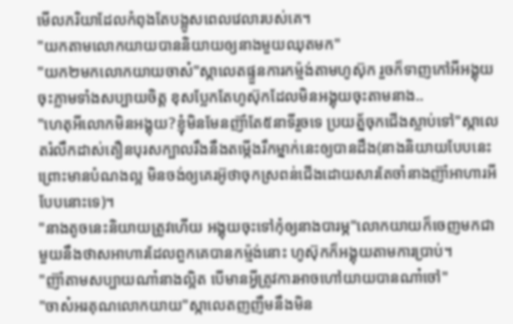មើលភរិយាដែលកំពុងតែបង្អូសពេលវេលារបស់គេ។
"យកតាមលោកយាយបាននិយាយឲ្យនាងមួយឈុតមក"
"យក២មកលោកយាយចាស៎"ស្កាលេតផ្ទួនការកម្ម៉ង់តាមហូស៊ុក រួចក៏ទាញកៅអីអង្គុយចុះភ្លាមទាំងសប្បាយចិត្ត ខុសប្លែកតែហូស៊ុកដែលមិនអង្គុយចុះតាមនាង..
"ហេតុអីលោកមិនអង្គុយ?ខ្ញុំមិនមែនញ៊ាំតែ៥នាទីរួចទេ ប្រយត្ន័ចុកជើងស្លាប់ទៅ"ស្កាលេតរំលឹកដាស់តឿនបុរសក្បាលរឹងនឹងតម្កើងរឹកម្នាក់នេះឲ្យបានដឹង(នាងនិយាយបែបនេះព្រោះមានបំណងល្អ មិនចង់ឲ្យគេរអ៊ូថាចុកស្រពន់ជើងដោយសារតែចាំនាងញ៊ាំអាហារអីបែបនោះទេ)។
"នាងតូចនេះនិយាយត្រូវហើយ អង្គុយចុះទៅកុំឲ្យនាងបារម្ភ"លោកយាយក៏ចេញមកជាមួយនឹងថាសអាហារដែលពួកគេបានកម្ម៉ង់នោះ ហូស៊ុកក៏អង្គុយតាមការប្រាប់។
"ញ៊ាំតាមសប្បាយណា៎នាងល្អិត បើមានអ្វីត្រូវការអាចហៅយាយបានណា៎ចៅ"
"ចាស៎អរគុណលោកយាយ"ស្កាលេតញញឹមនឹងមិន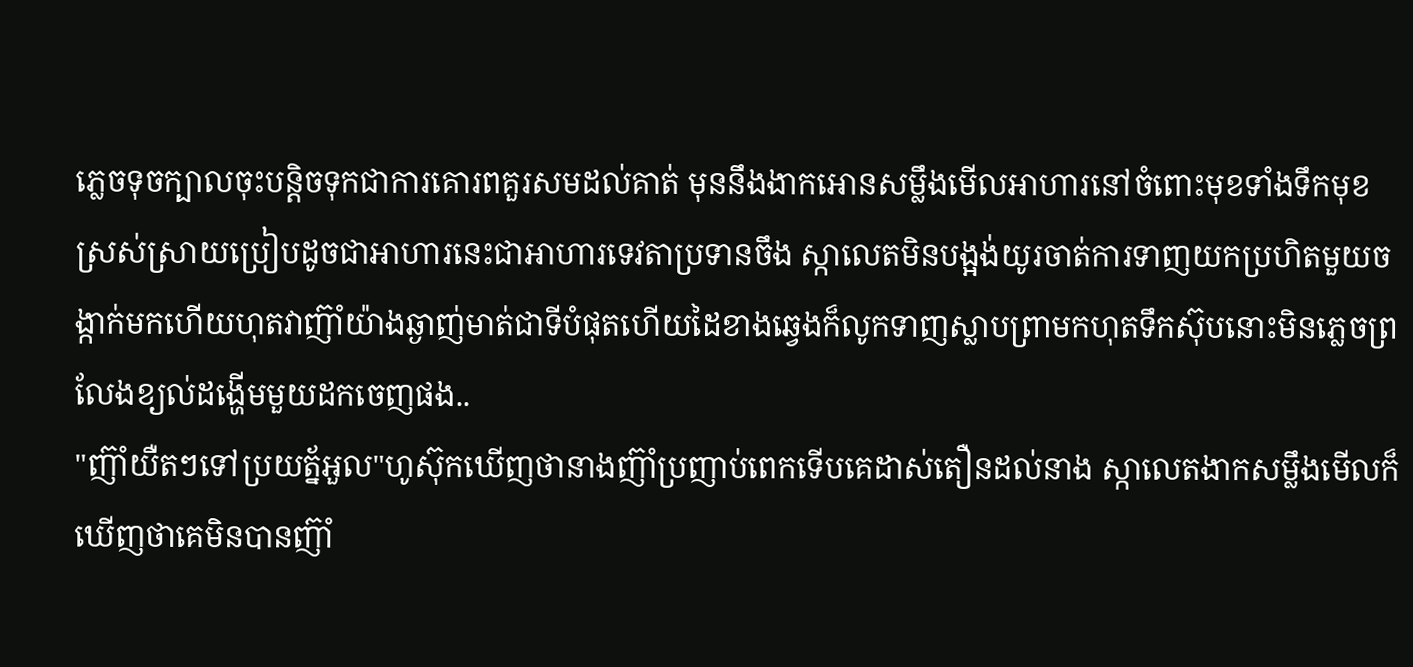ភ្លេចទុចក្បាលចុះបន្តិចទុកជាការគោរពគួរសមដល់គាត់ មុននឹងងាកអោនសម្លឹងមើលអាហារនៅចំពោះមុខទាំងទឹកមុខស្រស់ស្រាយប្រៀបដូចជាអាហារនេះជាអាហារទេវតាប្រទានចឹង ស្កាលេតមិនបង្អង់យូរចាត់ការទាញយកប្រហិតមួយចង្កាក់មកហើយហុតវាញ៊ាំយ៉ាងឆ្ងាញ់មាត់ជាទីបំផុតហើយដៃខាងឆ្វេងក៏លូកទាញស្លាបព្រាមកហុតទឹកស៊ុបនោះមិនភ្លេចព្រលែងខ្យល់ដង្ហើមមួយដកចេញផង..
"ញ៊ាំយឺតៗទៅប្រយត្ន័អួល"ហូស៊ុកឃើញថានាងញ៊ាំប្រញាប់ពេកទើបគេដាស់តឿនដល់នាង ស្កាលេតងាកសម្លឹងមើលក៏ឃើញថាគេមិនបានញ៊ាំ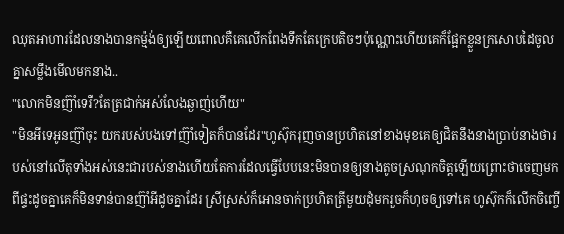ឈុតអាហារដែលនាងបានកម្ម៉ង់ឲ្យឡើយពោលគឺគេលើកពែងទឹកតែក្រេបតិចៗប៉ុណ្ណោះហើយគេក៏ផ្អែកខ្លួនក្រសោបដៃចូលគ្នាសម្លឹងមើលមកនាង..
"លោកមិនញ៊ាំទេរឺ?តែត្រជាក់អស់លែងឆ្ងាញ់ហើយ"
"មិនអីទេអូនញ៊ាំចុះ យករបស់បងទៅញ៊ាំទៀតក៏បានដែរ"ហូស៊ុករុញចានប្រហិតនៅខាងមុខគេឲ្យជិតនឹងនាងប្រាប់នាងថារបស់នៅលើតុទាំងអស់នេះជារបស់នាងហើយតែការដែលធ្វើបែបនេះមិនបានឲ្យនាងតូចស្រណុកចិត្តឡើយព្រោះថាចេញមកពីផ្ទះដូចគ្នាគេក៏មិនទាន់បានញ៊ាំអីដូចគ្នាដែរ ស្រីស្រស់ក៏អោនចាក់ប្រហិតត្រីមួយដុំមករួចក៏ហុចឲ្យទៅគេ ហូស៊ុកក៏លើកចិញ្ចើ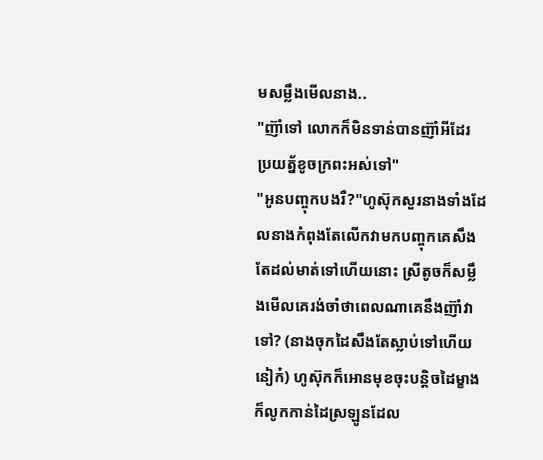មសម្លឹងមើលនាង..
"ញ៊ាំទៅ លោកក៏មិនទាន់បានញ៊ាំអីដែរ ប្រយត្ន័ខូចក្រពះអស់ទៅ"
"អូនបញ្ចុកបងរឺ?"ហូស៊ុកសួរនាងទាំងដែលនាងកំពុងតែលើកវាមកបញ្ចុកគេសឹងតែដល់មាត់ទៅហើយនោះ ស្រីតូចក៏សម្លឹងមើលគេរង់ចាំថាពេលណាគេនឹងញ៊ាំវាទៅ? (នាងចុកដៃសឹងតែស្លាប់ទៅហើយនៀក៎) ហូស៊ុកក៏អោនមុខចុះបន្តិចដៃម្ខាងក៏លូកកាន់ដៃស្រឡូនដែល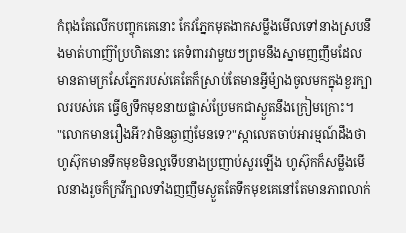កំពុងតែលើកបញ្ចុកគេនោះ កែវភ្នែកមុតងាកសម្លឹងមើលទៅនាងស្របនឹងមាត់ហាញ៊ាំប្រហិតនោះ គេទំពារវាមួយៗព្រមនឹងស្នាមញញឹមដែលមានតាមក្រសែភ្នែករបស់គេតែក៏ស្រាប់តែមានអ្វីម៉្យាងចូលមកក្នុងខួរក្បាលរបស់គេ ធ្វើឲ្យទឹកមុខនាយផ្លាស់ប្រែមកជាស្ងួតនឹងក្រៀមក្រោះ។
"លោកមានរឿងអី?វាមិនឆ្ងាញ់មែនទេ?"ស្កាលេតចាប់អារម្មណ៍ដឹងថាហូស៊ុកមានទឹកមុខមិនល្អទើបនាងប្រញាប់សួរឡើង ហូស៊ុកក៏សម្លឹងមើលនាងរួចក៏ក្រវីក្បាលទាំងញញឹមស្ងួតតែទឹកមុខគេនៅតែមានភាពលាក់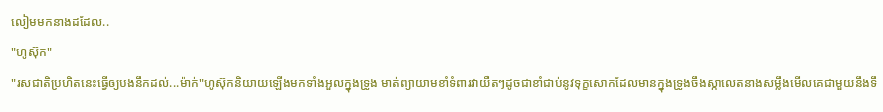លៀមមកនាងដដែល..
"ហូស៊ុក"
"រសជាតិប្រហិតនេះធ្វើឲ្យបងនឹកដល់...ម៉ាក់"ហូស៊ុកនិយាយឡើងមកទាំងអួលក្នុងទ្រូង មាត់ព្យាយាមខាំទំពារវាយឺតៗដូចជាខាំជាប់នូវទុក្ខសោកដែលមានក្នុងទ្រូងចឹងស្កាលេតនាងសម្លឹងមើលគេជាមួយនឹងទឹ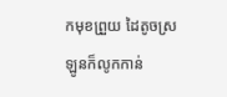កមុខព្រួយ ដៃតូចស្រឡូនក៏លូកកាន់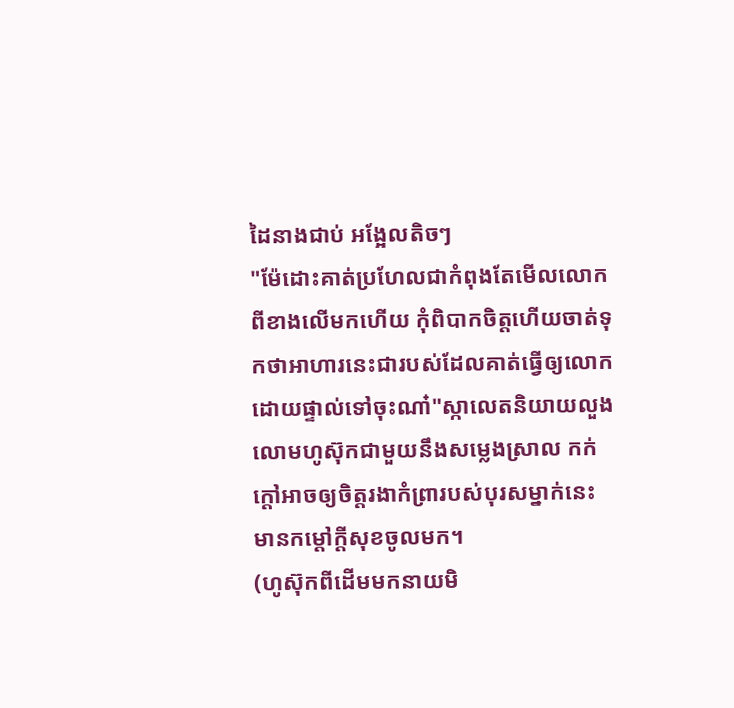ដៃនាងជាប់ អង្អែលតិចៗ
"ម៉ែដោះគាត់ប្រហែលជាកំពុងតែមើលលោកពីខាងលើមកហើយ កុំពិបាកចិត្តហើយចាត់ទុកថាអាហារនេះជារបស់ដែលគាត់ធ្វើឲ្យលោកដោយផ្ទាល់ទៅចុះណា៎"ស្កាលេតនិយាយលួងលោមហូស៊ុកជាមួយនឹងសម្លេងស្រាល កក់ក្ដៅអាចឲ្យចិត្តរងាកំព្រារបស់បុរសម្នាក់នេះមានកម្ដៅក្ដីសុខចូលមក។
(ហូស៊ុកពីដើមមកនាយមិ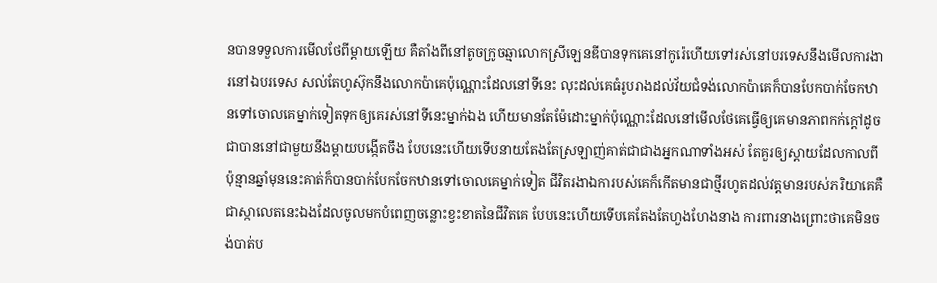នបានទទួលការមើលថែពីម្ដាយឡើយ គឺតាំងពីនៅតូចក្រូចឆ្មាលោកស្រីឡេនឌីបានទុកគេនៅកូរ៉េហើយទៅរស់នៅបរទេសនឹងមើលការងារនៅឯបរទេស សល់តែហូស៊ុកនឹងលោកប៉ាគេប៉ុណ្ណោះដែលនៅទីនេះ លុះដល់គេធំរូបរាងដល់វ័យជំទង់លោកប៉ាគេក៏បានបែកបាក់ចែកឋានទៅចោលគេម្នាក់ទៀតទុកឲ្យគេរស់នៅទីនេះម្នាក់ឯង ហើយមានតែម៉ែដោះម្នាក់ប៉ុណ្ណោះដែលនៅមើលថែគេធ្វើឲ្យគេមានភាពកក់ក្ដៅដូចជាបាននៅជាមួយនឹងម្ដាយបង្កើតចឹង បែបនេះហើយទើបនាយតែងតែស្រឡាញ់គាត់ជាជាងអ្នកណាទាំងអស់ តែគួរឲ្យស្ដាយដែលកាលពីប៉ុន្មានឆ្នាំមុននេះគាត់ក៏បានបាក់បែកចែកឋានទៅចោលគេម្នាក់ទៀត ជីវិតរងាឯការបស់គេក៏កើតមានជាថ្មីរហូតដល់វត្តមានរបស់ភរិយាគេគឺជាស្កាលេតនេះឯងដែលចូលមកបំពេញចន្លោះខ្វះខាតនៃជីវិតគេ បែបនេះហើយទើបគេតែងតែហួងហែងនាង ការពារនាងព្រោះថាគេមិនចង់បាត់ប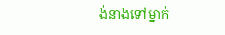ង់នាងទៅម្នាក់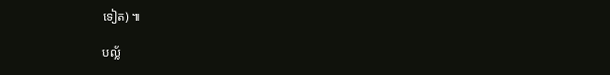ទៀត) ៕

បល្ល័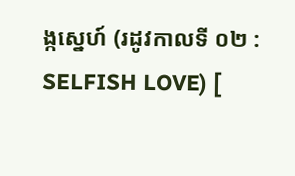ង្កស្នេហ៍ (រដូវកាលទី ០២ : SELFISH LOVE) [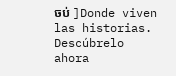ចប់ ]Donde viven las historias. Descúbrelo ahora